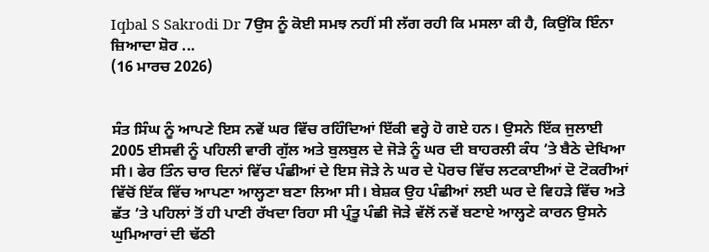Iqbal S Sakrodi Dr 7ਉਸ ਨੂੰ ਕੋਈ ਸਮਝ ਨਹੀਂ ਸੀ ਲੱਗ ਰਹੀ ਕਿ ਮਸਲਾ ਕੀ ਹੈ, ਕਿਉਂਕਿ ਇੰਨਾ ਜ਼ਿਆਦਾ ਸ਼ੋਰ ...
(16 ਮਾਰਚ 2026)


ਸੰਤ ਸਿੰਘ ਨੂੰ ਆਪਣੇ ਇਸ ਨਵੇਂ ਘਰ ਵਿੱਚ ਰਹਿੰਦਿਆਂ ਇੱਕੀ ਵਰ੍ਹੇ ਹੋ ਗਏ ਹਨ। ਉਸਨੇ ਇੱਕ ਜੁਲਾਈ
2005 ਈਸਵੀ ਨੂੰ ਪਹਿਲੀ ਵਾਰੀ ਗੁੱਲ ਅਤੇ ਬੁਲਬੁਲ ਦੇ ਜੋੜੇ ਨੂੰ ਘਰ ਦੀ ਬਾਹਰਲੀ ਕੰਧ ’ਤੇ ਬੈਠੇ ਦੇਖਿਆ ਸੀ। ਫੇਰ ਤਿੰਨ ਚਾਰ ਦਿਨਾਂ ਵਿੱਚ ਪੰਛੀਆਂ ਦੇ ਇਸ ਜੋੜੇ ਨੇ ਘਰ ਦੇ ਪੋਰਚ ਵਿੱਚ ਲਟਕਾਈਆਂ ਦੋ ਟੋਕਰੀਆਂ ਵਿੱਚੋਂ ਇੱਕ ਵਿੱਚ ਆਪਣਾ ਆਲ੍ਹਣਾ ਬਣਾ ਲਿਆ ਸੀ। ਬੇਸ਼ਕ ਉਹ ਪੰਛੀਆਂ ਲਈ ਘਰ ਦੇ ਵਿਹੜੇ ਵਿੱਚ ਅਤੇ ਛੱਤ ’ਤੇ ਪਹਿਲਾਂ ਤੋਂ ਹੀ ਪਾਣੀ ਰੱਖਦਾ ਰਿਹਾ ਸੀ ਪ੍ਰੰਤੂ ਪੰਛੀ ਜੋੜੇ ਵੱਲੋਂ ਨਵੇਂ ਬਣਾਏ ਆਲ੍ਹਣੇ ਕਾਰਨ ਉਸਨੇ ਘੁਮਿਆਰਾਂ ਦੀ ਢੱਠੀ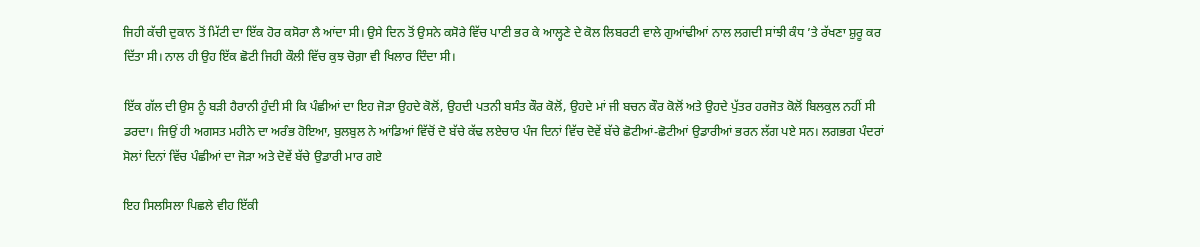ਜਿਹੀ ਕੱਚੀ ਦੁਕਾਨ ਤੋਂ ਮਿੱਟੀ ਦਾ ਇੱਕ ਹੋਰ ਕਸੋਰਾ ਲੈ ਆਂਦਾ ਸੀ। ਉਸੇ ਦਿਨ ਤੋਂ ਉਸਨੇ ਕਸੋਰੇ ਵਿੱਚ ਪਾਣੀ ਭਰ ਕੇ ਆਲ੍ਹਣੇ ਦੇ ਕੋਲ ਲਿਬਰਟੀ ਵਾਲੇ ਗੁਆਂਢੀਆਂ ਨਾਲ ਲਗਦੀ ਸਾਂਝੀ ਕੰਧ ’ਤੇ ਰੱਖਣਾ ਸ਼ੁਰੂ ਕਰ ਦਿੱਤਾ ਸੀ। ਨਾਲ ਹੀ ਉਹ ਇੱਕ ਛੋਟੀ ਜਿਹੀ ਕੌਲੀ ਵਿੱਚ ਕੁਝ ਚੋਗ਼ਾ ਵੀ ਖਿਲਾਰ ਦਿੰਦਾ ਸੀ।

ਇੱਕ ਗੱਲ ਦੀ ਉਸ ਨੂੰ ਬੜੀ ਹੈਰਾਨੀ ਹੁੰਦੀ ਸੀ ਕਿ ਪੰਛੀਆਂ ਦਾ ਇਹ ਜੋੜਾ ਉਹਦੇ ਕੋਲੋਂ, ਉਹਦੀ ਪਤਨੀ ਬਸੰਤ ਕੌਰ ਕੋਲੋਂ, ਉਹਦੇ ਮਾਂ ਜੀ ਬਚਨ ਕੌਰ ਕੋਲੋਂ ਅਤੇ ਉਹਦੇ ਪੁੱਤਰ ਹਰਜੋਤ ਕੋਲੋਂ ਬਿਲਕੁਲ ਨਹੀਂ ਸੀ ਡਰਦਾ। ਜਿਉਂ ਹੀ ਅਗਸਤ ਮਹੀਨੇ ਦਾ ਅਰੰਭ ਹੋਇਆ, ਬੁਲਬੁਲ ਨੇ ਆਂਡਿਆਂ ਵਿੱਚੋਂ ਦੋ ਬੱਚੇ ਕੱਢ ਲਏਚਾਰ ਪੰਜ ਦਿਨਾਂ ਵਿੱਚ ਦੋਵੇਂ ਬੱਚੇ ਛੋਟੀਆਂ-ਛੋਟੀਆਂ ਉਡਾਰੀਆਂ ਭਰਨ ਲੱਗ ਪਏ ਸਨ। ਲਗਭਗ ਪੰਦਰਾਂ ਸੋਲਾਂ ਦਿਨਾਂ ਵਿੱਚ ਪੰਛੀਆਂ ਦਾ ਜੋੜਾ ਅਤੇ ਦੋਵੇਂ ਬੱਚੇ ਉਡਾਰੀ ਮਾਰ ਗਏ

ਇਹ ਸਿਲਸਿਲਾ ਪਿਛਲੇ ਵੀਹ ਇੱਕੀ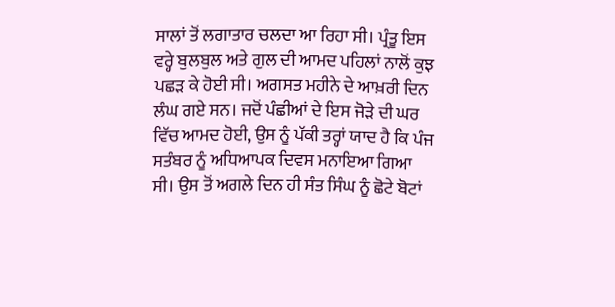ਸਾਲਾਂ ਤੋਂ ਲਗਾਤਾਰ ਚਲਦਾ ਆ ਰਿਹਾ ਸੀ। ਪ੍ਰੰਤੂ ਇਸ ਵਰ੍ਹੇ ਬੁਲਬੁਲ ਅਤੇ ਗੁਲ ਦੀ ਆਮਦ ਪਹਿਲਾਂ ਨਾਲੋਂ ਕੁਝ ਪਛੜ ਕੇ ਹੋਈ ਸੀ। ਅਗਸਤ ਮਹੀਨੇ ਦੇ ਆਖ਼ਰੀ ਦਿਨ ਲੰਘ ਗਏ ਸਨ। ਜਦੋਂ ਪੰਛੀਆਂ ਦੇ ਇਸ ਜੋੜੇ ਦੀ ਘਰ ਵਿੱਚ ਆਮਦ ਹੋਈ, ਉਸ ਨੂੰ ਪੱਕੀ ਤਰ੍ਹਾਂ ਯਾਦ ਹੈ ਕਿ ਪੰਜ ਸਤੰਬਰ ਨੂੰ ਅਧਿਆਪਕ ਦਿਵਸ ਮਨਾਇਆ ਗਿਆ ਸੀ। ਉਸ ਤੋਂ ਅਗਲੇ ਦਿਨ ਹੀ ਸੰਤ ਸਿੰਘ ਨੂੰ ਛੋਟੇ ਬੋਟਾਂ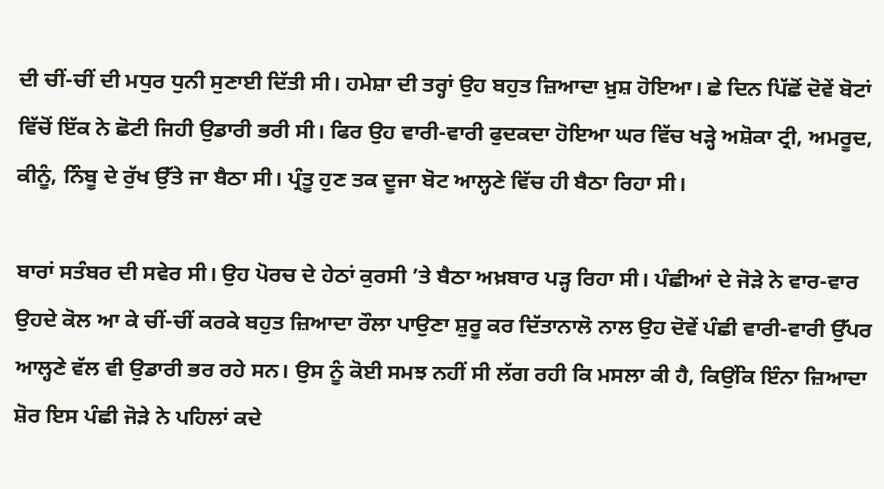ਦੀ ਚੀਂ-ਚੀਂ ਦੀ ਮਧੁਰ ਧੁਨੀ ਸੁਣਾਈ ਦਿੱਤੀ ਸੀ। ਹਮੇਸ਼ਾ ਦੀ ਤਰ੍ਹਾਂ ਉਹ ਬਹੁਤ ਜ਼ਿਆਦਾ ਖ਼ੁਸ਼ ਹੋਇਆ। ਛੇ ਦਿਨ ਪਿੱਛੋਂ ਦੋਵੇਂ ਬੋਟਾਂ ਵਿੱਚੋਂ ਇੱਕ ਨੇ ਛੋਟੀ ਜਿਹੀ ਉਡਾਰੀ ਭਰੀ ਸੀ। ਫਿਰ ਉਹ ਵਾਰੀ-ਵਾਰੀ ਫੁਦਕਦਾ ਹੋਇਆ ਘਰ ਵਿੱਚ ਖੜ੍ਹੇ ਅਸ਼ੋਕਾ ਟ੍ਰੀ, ਅਮਰੂਦ, ਕੀਨੂੰ, ਨਿੰਬੂ ਦੇ ਰੁੱਖ ਉੱਤੇ ਜਾ ਬੈਠਾ ਸੀ। ਪ੍ਰੰਤੂ ਹੁਣ ਤਕ ਦੂਜਾ ਬੋਟ ਆਲ੍ਹਣੇ ਵਿੱਚ ਹੀ ਬੈਠਾ ਰਿਹਾ ਸੀ।

ਬਾਰਾਂ ਸਤੰਬਰ ਦੀ ਸਵੇਰ ਸੀ। ਉਹ ਪੋਰਚ ਦੇ ਹੇਠਾਂ ਕੁਰਸੀ ’ਤੇ ਬੈਠਾ ਅਖ਼ਬਾਰ ਪੜ੍ਹ ਰਿਹਾ ਸੀ। ਪੰਛੀਆਂ ਦੇ ਜੋੜੇ ਨੇ ਵਾਰ-ਵਾਰ ਉਹਦੇ ਕੋਲ ਆ ਕੇ ਚੀਂ-ਚੀਂ ਕਰਕੇ ਬਹੁਤ ਜ਼ਿਆਦਾ ਰੌਲਾ ਪਾਉਣਾ ਸ਼ੁਰੂ ਕਰ ਦਿੱਤਾਨਾਲੋ ਨਾਲ ਉਹ ਦੋਵੇਂ ਪੰਛੀ ਵਾਰੀ-ਵਾਰੀ ਉੱਪਰ ਆਲ੍ਹਣੇ ਵੱਲ ਵੀ ਉਡਾਰੀ ਭਰ ਰਹੇ ਸਨ। ਉਸ ਨੂੰ ਕੋਈ ਸਮਝ ਨਹੀਂ ਸੀ ਲੱਗ ਰਹੀ ਕਿ ਮਸਲਾ ਕੀ ਹੈ, ਕਿਉਂਕਿ ਇੰਨਾ ਜ਼ਿਆਦਾ ਸ਼ੋਰ ਇਸ ਪੰਛੀ ਜੋੜੇ ਨੇ ਪਹਿਲਾਂ ਕਦੇ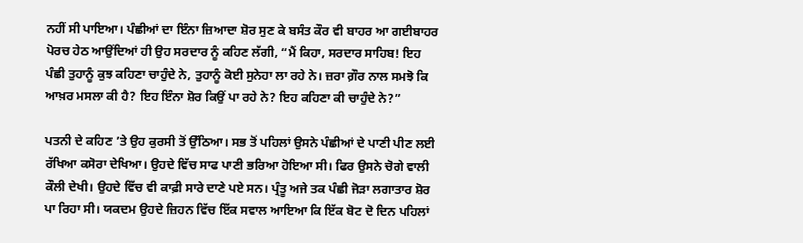ਨਹੀਂ ਸੀ ਪਾਇਆ। ਪੰਛੀਆਂ ਦਾ ਇੰਨਾ ਜ਼ਿਆਦਾ ਸ਼ੋਰ ਸੁਣ ਕੇ ਬਸੰਤ ਕੌਰ ਵੀ ਬਾਹਰ ਆ ਗਈਬਾਹਰ ਪੋਰਚ ਹੇਠ ਆਉਂਦਿਆਂ ਹੀ ਉਹ ਸਰਦਾਰ ਨੂੰ ਕਹਿਣ ਲੱਗੀ, “ਮੈਂ ਕਿਹਾ, ਸਰਦਾਰ ਸਾਹਿਬ! ਇਹ ਪੰਛੀ ਤੁਹਾਨੂੰ ਕੁਝ ਕਹਿਣਾ ਚਾਹੁੰਦੇ ਨੇ, ਤੁਹਾਨੂੰ ਕੋਈ ਸੁਨੇਹਾ ਲਾ ਰਹੇ ਨੇ। ਜ਼ਰਾ ਗ਼ੌਰ ਨਾਲ ਸਮਝੋ ਕਿ ਆਖ਼ਰ ਮਸਲਾ ਕੀ ਹੈ? ਇਹ ਇੰਨਾ ਸ਼ੋਰ ਕਿਉਂ ਪਾ ਰਹੇ ਨੇ? ਇਹ ਕਹਿਣਾ ਕੀ ਚਾਹੁੰਦੇ ਨੇ?”

ਪਤਨੀ ਦੇ ਕਹਿਣ ’ਤੇ ਉਹ ਕੁਰਸੀ ਤੋਂ ਉੱਠਿਆ। ਸਭ ਤੋਂ ਪਹਿਲਾਂ ਉਸਨੇ ਪੰਛੀਆਂ ਦੇ ਪਾਣੀ ਪੀਣ ਲਈ ਰੱਖਿਆ ਕਸੋਰਾ ਦੇਖਿਆ। ਉਹਦੇ ਵਿੱਚ ਸਾਫ ਪਾਣੀ ਭਰਿਆ ਹੋਇਆ ਸੀ। ਫਿਰ ਉਸਨੇ ਚੋਗੇ ਵਾਲੀ ਕੌਲੀ ਦੇਖੀ। ਉਹਦੇ ਵਿੱਚ ਵੀ ਕਾਫ਼ੀ ਸਾਰੇ ਦਾਣੇ ਪਏ ਸਨ। ਪ੍ਰੰਤੂ ਅਜੇ ਤਕ ਪੰਛੀ ਜੋੜਾ ਲਗਾਤਾਰ ਸ਼ੋਰ ਪਾ ਰਿਹਾ ਸੀ। ਯਕਦਮ ਉਹਦੇ ਜ਼ਿਹਨ ਵਿੱਚ ਇੱਕ ਸਵਾਲ ਆਇਆ ਕਿ ਇੱਕ ਬੋਟ ਦੋ ਦਿਨ ਪਹਿਲਾਂ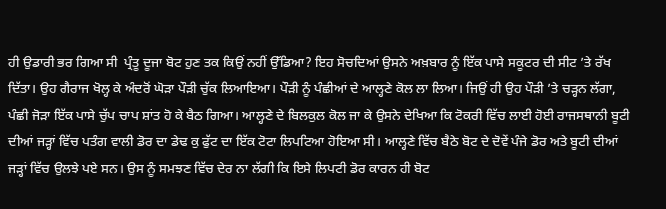ਹੀ ਉਡਾਰੀ ਭਰ ਗਿਆ ਸੀ  ਪ੍ਰੰਤੂ ਦੂਜਾ ਬੋਟ ਹੁਣ ਤਕ ਕਿਉਂ ਨਹੀਂ ਉੱਡਿਆ? ਇਹ ਸੋਚਦਿਆਂ ਉਸਨੇ ਅਖ਼ਬਾਰ ਨੂੰ ਇੱਕ ਪਾਸੇ ਸਕੂਟਰ ਦੀ ਸੀਟ ’ਤੇ ਰੱਖ ਦਿੱਤਾ। ਉਹ ਗੈਰਾਜ ਖੋਲ੍ਹ ਕੇ ਅੰਦਰੋਂ ਘੋੜਾ ਪੌੜੀ ਚੁੱਕ ਲਿਆਇਆ। ਪੌੜੀ ਨੂੰ ਪੰਛੀਆਂ ਦੇ ਆਲ੍ਹਣੇ ਕੋਲ ਲਾ ਲਿਆ। ਜਿਉਂ ਹੀ ਉਹ ਪੌੜੀ ’ਤੇ ਚੜ੍ਹਨ ਲੱਗਾ, ਪੰਛੀ ਜੋੜਾ ਇੱਕ ਪਾਸੇ ਚੁੱਪ ਚਾਪ ਸ਼ਾਂਤ ਹੋ ਕੇ ਬੈਠ ਗਿਆ। ਆਲ੍ਹਣੇ ਦੇ ਬਿਲਕੁਲ ਕੋਲ ਜਾ ਕੇ ਉਸਨੇ ਦੇਖਿਆ ਕਿ ਟੋਕਰੀ ਵਿੱਚ ਲਾਈ ਹੋਈ ਰਾਜਸਥਾਨੀ ਬੂਟੀ ਦੀਆਂ ਜੜ੍ਹਾਂ ਵਿੱਚ ਪਤੰਗ ਵਾਲੀ ਡੋਰ ਦਾ ਡੇਢ ਕੁ ਫੁੱਟ ਦਾ ਇੱਕ ਟੋਟਾ ਲਿਪਟਿਆ ਹੋਇਆ ਸੀ। ਆਲ੍ਹਣੇ ਵਿੱਚ ਬੈਠੇ ਬੋਟ ਦੇ ਦੋਵੇਂ ਪੰਜੇ ਡੋਰ ਅਤੇ ਬੂਟੀ ਦੀਆਂ ਜੜ੍ਹਾਂ ਵਿੱਚ ਉਲਝੇ ਪਏ ਸਨ। ਉਸ ਨੂੰ ਸਮਝਣ ਵਿੱਚ ਦੇਰ ਨਾ ਲੱਗੀ ਕਿ ਇਸੇ ਲਿਪਟੀ ਡੋਰ ਕਾਰਨ ਹੀ ਬੋਟ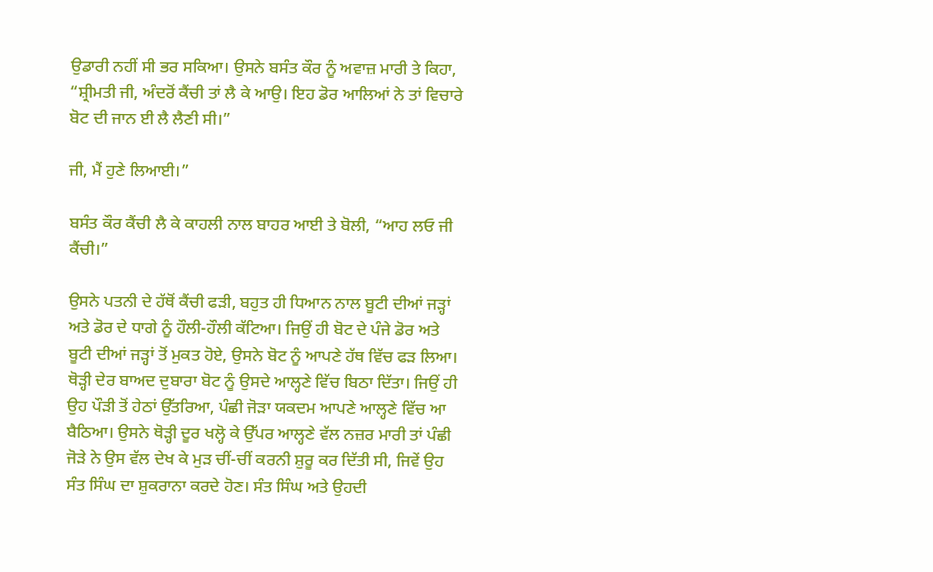ਉਡਾਰੀ ਨਹੀਂ ਸੀ ਭਰ ਸਕਿਆ। ਉਸਨੇ ਬਸੰਤ ਕੌਰ ਨੂੰ ਅਵਾਜ਼ ਮਾਰੀ ਤੇ ਕਿਹਾ, “ਸ਼੍ਰੀਮਤੀ ਜੀ, ਅੰਦਰੋਂ ਕੈਂਚੀ ਤਾਂ ਲੈ ਕੇ ਆਉ। ਇਹ ਡੋਰ ਆਲਿਆਂ ਨੇ ਤਾਂ ਵਿਚਾਰੇ ਬੋਟ ਦੀ ਜਾਨ ਈ ਲੈ ਲੈਣੀ ਸੀ।”

ਜੀ, ਮੈਂ ਹੁਣੇ ਲਿਆਈ।”

ਬਸੰਤ ਕੌਰ ਕੈਂਚੀ ਲੈ ਕੇ ਕਾਹਲੀ ਨਾਲ ਬਾਹਰ ਆਈ ਤੇ ਬੋਲੀ, “ਆਹ ਲਓ ਜੀ ਕੈਂਚੀ।”

ਉਸਨੇ ਪਤਨੀ ਦੇ ਹੱਥੋਂ ਕੈਂਚੀ ਫੜੀ, ਬਹੁਤ ਹੀ ਧਿਆਨ ਨਾਲ ਬੂਟੀ ਦੀਆਂ ਜੜ੍ਹਾਂ ਅਤੇ ਡੋਰ ਦੇ ਧਾਗੇ ਨੂੰ ਹੌਲੀ-ਹੌਲੀ ਕੱਟਿਆ। ਜਿਉਂ ਹੀ ਬੋਟ ਦੇ ਪੰਜੇ ਡੋਰ ਅਤੇ ਬੂਟੀ ਦੀਆਂ ਜੜ੍ਹਾਂ ਤੋਂ ਮੁਕਤ ਹੋਏ, ਉਸਨੇ ਬੋਟ ਨੂੰ ਆਪਣੇ ਹੱਥ ਵਿੱਚ ਫੜ ਲਿਆ। ਥੋੜ੍ਹੀ ਦੇਰ ਬਾਅਦ ਦੁਬਾਰਾ ਬੋਟ ਨੂੰ ਉਸਦੇ ਆਲ੍ਹਣੇ ਵਿੱਚ ਬਿਠਾ ਦਿੱਤਾ। ਜਿਉਂ ਹੀ ਉਹ ਪੌੜੀ ਤੋਂ ਹੇਠਾਂ ‌ਉੱਤਰਿਆ, ਪੰਛੀ ਜੋੜਾ ਯਕਦਮ ਆਪਣੇ ਆਲ੍ਹਣੇ ਵਿੱਚ ਆ ਬੈਠਿਆ। ਉਸਨੇ ਥੋੜ੍ਹੀ ਦੂਰ ਖਲ੍ਹੋ ਕੇ ਉੱਪਰ ਆਲ੍ਹਣੇ ਵੱਲ ਨਜ਼ਰ ਮਾਰੀ ਤਾਂ ਪੰਛੀ ਜੋੜੇ ਨੇ ਉਸ ਵੱਲ ਦੇਖ ਕੇ ਮੁੜ ਚੀਂ-ਚੀਂ ਕਰਨੀ ਸ਼ੁਰੂ ਕਰ ਦਿੱਤੀ ਸੀ, ਜਿਵੇਂ ਉਹ ਸੰਤ ਸਿੰਘ ਦਾ ਸ਼ੁਕਰਾਨਾ ਕਰਦੇ ਹੋਣ। ਸੰਤ ਸਿੰਘ ਅਤੇ ਉਹਦੀ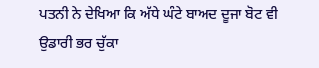ਪਤਨੀ ਨੇ ਦੇਖਿਆ ਕਿ ਅੱਧੇ ਘੰਟੇ ਬਾਅਦ ਦੂਜਾ ਬੋਟ ਵੀ ਉਡਾਰੀ ਭਰ ਚੁੱਕਾ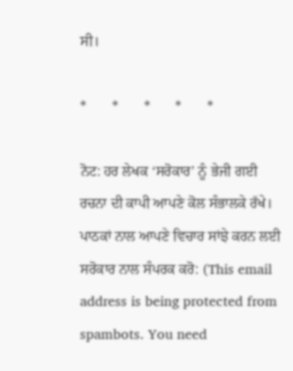ਸੀ।

*       *       *       *       *

ਨੋਟ: ਹਰ ਲੇਖਕ ‘ਸਰੋਕਾਰ’ ਨੂੰ ਭੇਜੀ ਗਈ ਰਚਨਾ ਦੀ ਕਾਪੀ ਆਪਣੇ ਕੋਲ ਸੰਭਾਲਕੇ ਰੱਖੇ।
ਪਾਠਕਾਂ ਨਾਲ ਆਪਣੇ ਵਿਚਾਰ ਸਾਂਝੇ ਕਰਨ ਲਈ ਸਰੋਕਾਰ ਨਾਲ ਸੰਪਰਕ ਕਰੋ: (This email address is being protected from spambots. You need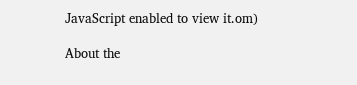JavaScript enabled to view it.om)

About the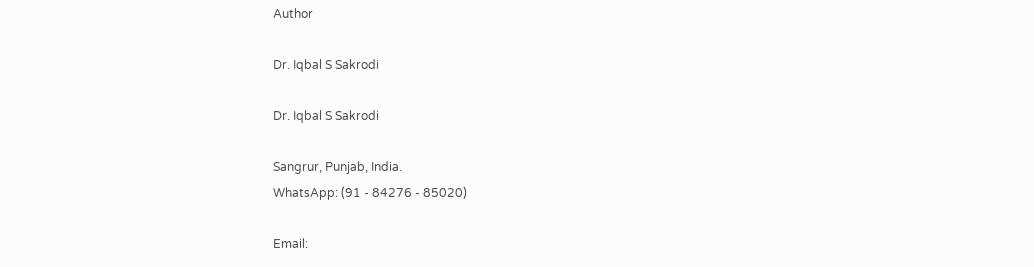Author

Dr. Iqbal S Sakrodi

Dr. Iqbal S Sakrodi

Sangrur, Punjab, India.
WhatsApp: (91 - 84276 - 85020)

Email: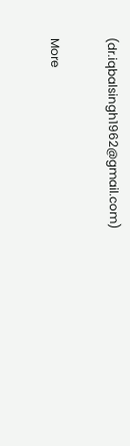(dr.iqbalsingh1962@gmail.com)

More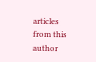articles from this author